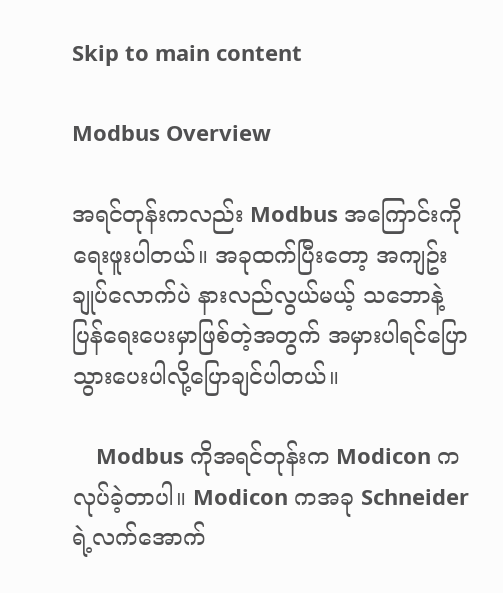Skip to main content

Modbus Overview

အရင်တုန်းကလည်း Modbus အကြောင်းကိုရေးဖူးပါတယ်။ အခုထက်ပြီးတော့ အကျဥ်းချုပ်လောက်ပဲ နားလည်လွယ်မယ့် သဘောနဲ့ပြန်ရေးပေးမှာဖြစ်တဲ့အတွက် အမှားပါရင်ပြောသွားပေးပါလို့ပြောချင်ပါတယ်။

    Modbus ကိုအရင်တုန်းက Modicon ကလုပ်ခဲ့တာပါ။ Modicon ကအခု Schneider ရဲ့လက်အောက်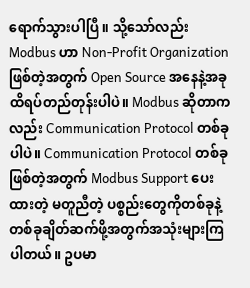ရောက်သွားပါပြီ။ သို့သော်လည်း Modbus ဟာ Non-Profit Organization ဖြစ်တဲ့အတွက် Open Source အနေနဲ့အခုထိရပ်တည်တုန်းပါပဲ။ Modbus ဆိုတာကလည်း Communication Protocol တစ်ခုပါပဲ။ Communication Protocol တစ်ခုဖြစ်တဲ့အတွက် Modbus Support ပေးထားတဲ့ မတူညီတဲ့ ပစ္စည်းတွေကိုတစ်ခုနဲ့တစ်ခုချိတ်ဆက်ဖို့အတွက်အသုံးများကြပါတယ်။ ဥပမာ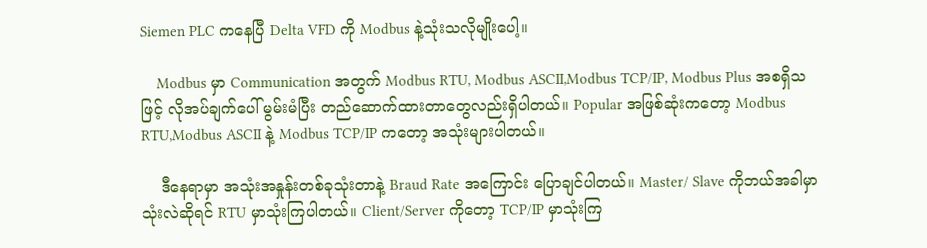Siemen PLC ကနေပြီ Delta VFD ကို Modbus နဲ့သုံးသလိုမျိုးပေါ့။

    Modbus မှာ Communication အတွက် Modbus RTU, Modbus ASCII,Modbus TCP/IP, Modbus Plus အစရှိသဖြင့် လိုအပ်ချက်ပေါ် မွမ်းမံပြီး တည်ဆောက်ထားတာတွေလည်းရှိပါတယ်။ Popular အဖြစ်ဆုံးကတော့ Modbus RTU,Modbus ASCII နဲ့ Modbus TCP/IP ကတော့ အသုံးများပါတယ်။

    ဒီနေရာမှာ အသုံးအနှုန်းတစ်ခုသုံးတာနဲ့ Braud Rate အကြောင်း ပြောချင်ပါတယ်။ Master/ Slave ကိုဘယ်အခါမှာသုံးလဲဆိုရင် RTU မှာသုံးကြပါတယ်။ Client/Server ကိုတော့ TCP/IP မှာသုံးကြ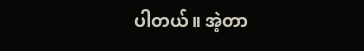ပါတယ်။ အဲ့တာ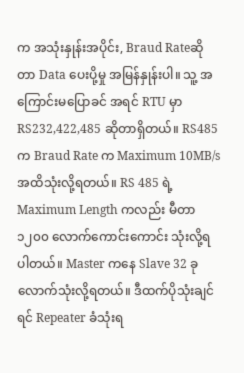က အသုံးနှုန်းအပိုင်း, Braud Rateဆိုတာ Data ပေးပို့မှု အမြန်နှုန်းပါ။ သူ့ အကြောင်းမပြောခင် အရင် RTU မှာ RS232,422,485 ဆိုတာရှိတယ်။ RS485 က Braud Rate က Maximum 10MB/s အထိသုံးလို့ရတယ်။ RS 485 ရဲ့ Maximum Length ကလည်း မီတာ ၁၂၀၀ လောက်ကောင်းကောင်း သုံးလို့ရပါတယ်။ Master ကနေ Slave 32 ခုလောက်သုံးလို့ရတယ်။ ဒီထက်ပိုသုံးချင်ရင် Repeater ခံသုံးရ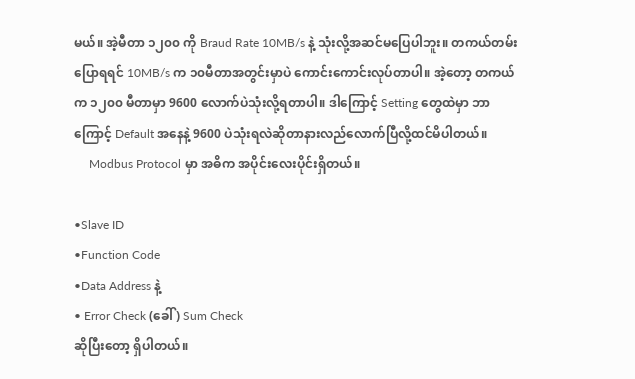မယ်။ အဲ့မီတာ ၁၂၀၀ ကို Braud Rate 10MB/s နဲ့ သုံးလို့အဆင်မပြေပါဘူး။ တကယ်တမ်းပြောရရင် 10MB/s က ၁၀မီတာအတွင်းမှာပဲ ကောင်းကောင်းလုပ်တာပါ။ အဲ့တော့ တကယ်က ၁၂၀၀ မီတာမှာ 9600 လောက်ပဲသုံးလို့ရတာပါ။ ဒါကြောင့် Setting တွေထဲမှာ ဘာကြောင့် Default အနေနဲ့ 9600 ပဲသုံးရလဲဆိုတာနားလည်လောက်ပြီလို့ထင်မိပါတယ်။
     Modbus Protocol မှာ အဓိက အပိုင်းလေးပိုင်းရှိတယ်။

•Slave ID
•Function Code
•Data Address နဲ့
• Error Check (ခေါ် ) Sum Check
ဆိုပြီးတော့ ရှိပါတယ်။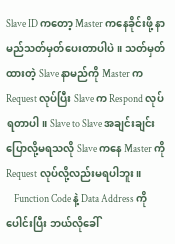Slave ID ကတော့ Master ကနေခိုင်းဖို့ နာမည်သတ်မှတ်ပေးတာပါပဲ။ သတ်မှတ်ထားတဲ့ Slave နာမည်ကို Master က Request လုပ်ပြီး Slave က Respond လုပ်ရတာပါ။ Slave to Slave အချင်းချင်းပြောလို့မရသလို Slave ကနေ Master ကို Request လုပ်လို့လည်းမရပါဘူး။
    Function Code နဲ့ Data Address ကိုပေါင်းပြီး ဘယ်လိုခေါ်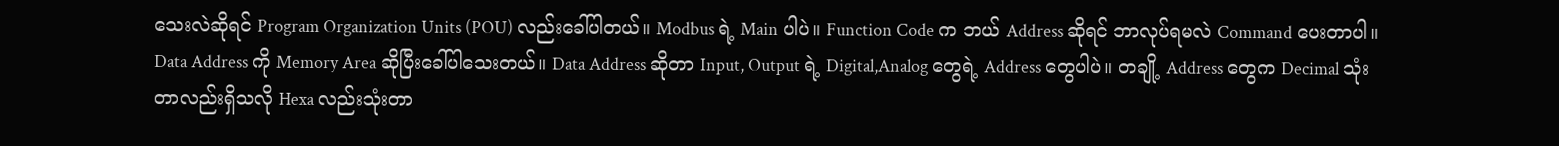သေးလဲဆိုရင် Program Organization Units (POU) လည်းခေါ်ပါတယ်။ Modbus ရဲ့ Main ပါပဲ။ Function Code က ဘယ် Address ဆိုရင် ဘာလုပ်ရမလဲ Command ပေးတာပါ။ Data Address ကို Memory Area ဆိုပြီးခေါ်ပါသေးတယ်။ Data Address ဆိုတာ Input, Output ရဲ့ Digital,Analog တွေရဲ့ Address တွေပါပဲ။ တချို့ Address တွေက Decimal သုံးတာလည်းရှိသလို Hexa လည်းသုံးတာ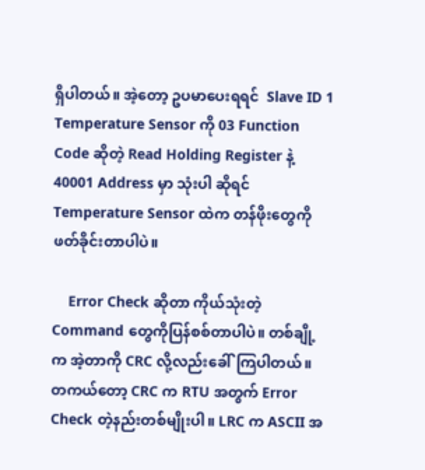ရှိပါတယ်။ အဲ့တော့ ဥပမာပေးရရင်  Slave ID 1 Temperature Sensor ကို 03 Function Code ဆိုတဲ့ Read Holding Register နဲ့ 40001 Address မှာ သုံးပါ ဆိုရင် Temperature Sensor ထဲက တန်ဖိုးတွေကို ဖတ်ခိုင်းတာပါပဲ။

    Error Check ဆိုတာ ကိုယ်သုံးတဲ့ Command တွေကိုပြန်စစ်တာပါပဲ။ တစ်ချို့က အဲ့တာကို CRC လို့လည်းခေါ်ကြပါတယ်။ တကယ်တော့ CRC က RTU အတွက် Error Check တဲ့နည်းတစ်မျိုးပါ။ LRC က ASCII အ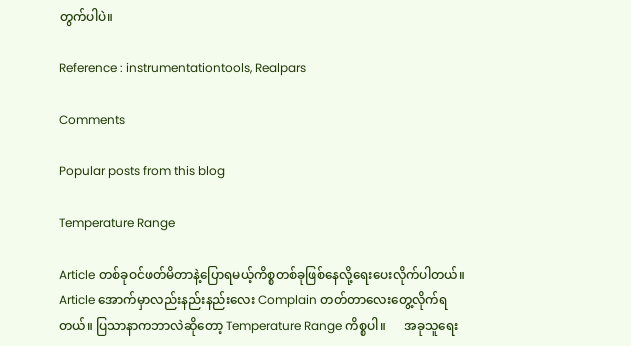တွက်ပါပဲ။

Reference : instrumentationtools, Realpars

Comments

Popular posts from this blog

Temperature Range

Article တစ်ခုဝင်ဖတ်မိတာနဲ့ပြောရမယ့်ကိစ္စတစ်ခုဖြစ်နေလို့ရေးပေးလိုက်ပါတယ်။ Article အောက်မှာလည်းနည်းနည်းလေး Complain တတ်တာလေးတွေ့လိုက်ရတယ်။ ပြသာနာကဘာလဲဆိုတော့ Temperature Range ကိစ္စပါ။      အခုသူရေး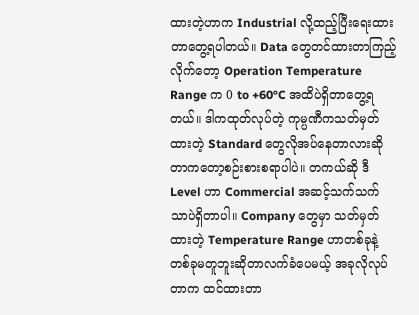ထားတဲ့ဟာက Industrial လို့ထည့်ပြီးရေးထားတာတွေ့ရပါတယ်။ Data တွေတင်ထားတာကြည့်လိုက်တော့ Operation Temperature Range က 0 to +60°C အထိပဲရှိတာတွေ့ရတယ်။ ဒါကထုတ်လုပ်တဲ့ ကုမ္ပဏီကသတ်မှတ်ထားတဲ့ Standard တွေလိုအပ်နေတာလားဆိုတာကတော့စဉ်းစားစရာပါပဲ။ တကယ်ဆို ဒီ Level ဟာ Commercial အဆင့်သက်သက်သာပဲရှိတာပါ။ Company တွေမှာ သတ်မှတ်ထားတဲ့ Temperature Range ဟာတစ်ခုနဲ့တစ်ခုမတူဘူးဆိုတာလက်ခံပေမယ့် အခုလိုလုပ်တာက ထင်ထားတာ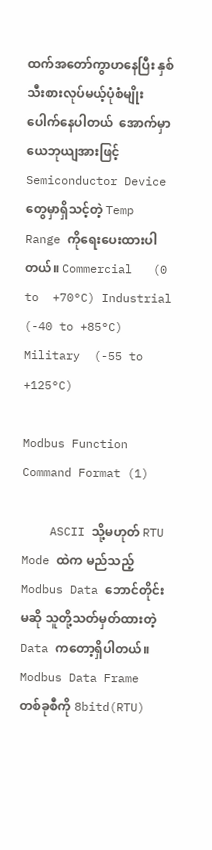ထက်အတော်ကွာဟနေပြီး နှစ်သီးစားလုပ်မယ့်ပုံစံမျိုးပေါက်နေပါတယ်  အောက်မှာယေဘုယျအားဖြင့် Semiconductor Device တွေမှာရှိသင့်တဲ့ Temp Range ကိုရေးပေးထားပါတယ်။ Commercial   (0 to  +70°C) Industrial  (-40 to +85°C) Military  (-55 to +125°C)

Modbus Function Command Format (1)

    ASCII သို့မဟုတ် RTU Mode ထဲက မည်သည့် Modbus Data ဘောင်တိုင်းမဆို သူတို့သတ်မှတ်ထားတဲ့ Data ကတော့ရှိပါတယ်။     Modbus Data Frame တစ်ခုစီကို 8bitd(RTU)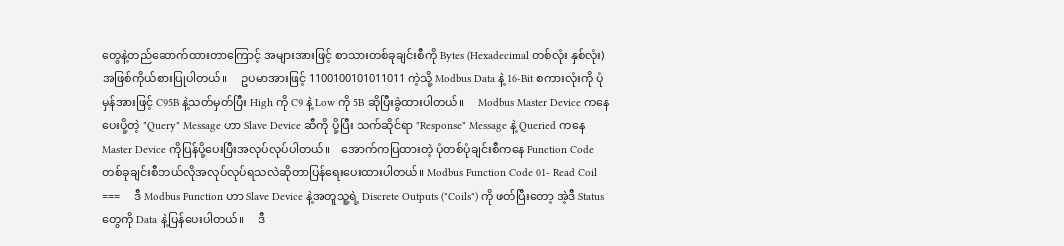တွေနဲ့တည်ဆောက်ထားတာကြောင့် အများအားဖြင့် စာသားတစ်ခုချင်းစီကို Bytes (Hexadecimal တစ်လုံး နှစ်လုံး) အဖြစ်ကိုယ်စားပြုပါတယ်။     ဥပမာအားဖြင့် 1100100101011011 ကဲ့သို့ Modbus Data နဲ့ 16-Bit စကားလုံးကို ပုံမှန်အားဖြင့် C95B နဲ့သတ်မှတ်ပြီး High ကို C9 နဲ့ Low ကို 5B ဆိုပြီးခွဲထားပါတယ်။     Modbus Master Device ကနေပေးပို့တဲ့ "Query" Message ဟာ Slave Device ဆီကို ပို့ပြီး သက်ဆိုင်ရာ "Response" Message နဲ့ Queried ကနေ Master Device ကိုပြန်ပို့ပေးပြီးအလုပ်လုပ်ပါတယ်။    အောက်‌ကပြထားတဲ့ ပုံတစ်ပုံချင်းစီကနေ Function Code တစ်ခုချင်းစီဘယ်လိုအလုပ်လုပ်ရ‌သလဲဆိုတာပြန်ရေးပေးထားပါတယ်။ Modbus Function Code 01- Read Coil ===     ဒီ Modbus Function ဟာ Slave Device နဲ့အတူသူ့ရဲ့ Discrete Outputs ("Coils") ကို ဖတ်ပြီးတော့ အဲ့ဒီ Status တွေကို Data နဲ့ပြန်ပေးပါတယ်။     ဒီ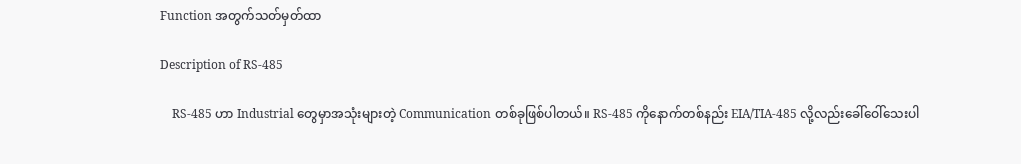Function အတွက်သတ်မှတ်ထာ

Description of RS-485

    RS-485 ဟာ Industrial တွေမှာအသုံးများတဲ့ Communication တစ်ခုဖြစ်ပါတယ်။ RS-485 ကိုနောက်တစ်နည်း EIA/TIA-485 လို့လည်းခေါ်ဝေါ်သေးပါ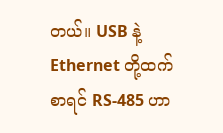တယ်။ USB နဲ့ Ethernet တို့ထက်စာရင် RS-485 ဟာ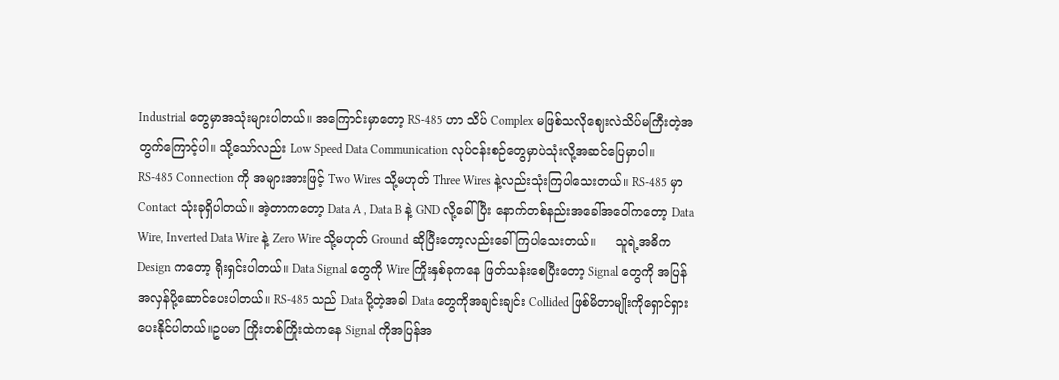Industrial တွေ‌မှာအသုံးများပါတယ်။ အကြောင်းမှာတော့ RS-485 ဟာ သိပ် Complex မဖြစ်သလိုဈေးလဲသိပ်မကြီးတဲ့အတွက်ကြောင့်ပါ။ သို့သော်လည်း Low Speed Data Communication လုပ်ငန်းစဉ်တွေမှာပဲသုံးလို့အဆင်ပြေမှာပါ။     RS-485 Connection ကို အများအားဖြင့် Two Wires သို့မဟုတ် Three Wires နဲ့လည်းသုံးကြ‌ပါသေးတယ်။ RS-485 မှာ Contact သုံးခုရှိပါတယ်။ အဲ့တာကတော့ Data A , Data B နဲ့ GND လို့ခေါ်ပြီး နောက်တစ်နည်းအခေါ်အဝေါ်ကတော့ Data Wire, Inverted Data Wire နဲ့ Zero Wire သို့မဟုတ် Ground ဆိုပြီးတော့လည်းခေါ်ကြပါသေးတယ်။     သူရဲ့အဓိက Design ကတော့ ရိုးရှင်းပါတယ်။ Data Signal တွေကို Wire ကြိုးနှစ်ခုကနေ ဖြတ်သန်းစေပြီးတော့ Signal တွေကို အပြန်အလှန်ပို့ဆောင်ပေးပါတယ်။ RS-485 သည် Data ပို့တဲ့အခါ Data တွေကိုအချင်းချင်း Collided ဖြစ်မိတာမျိုးကိုရှောင်ရှားပေးနိုင်ပါတယ်။ဥပမာ ကြိုးတစ်ကြိုးထဲကနေ Signal ကိုအပြန်အ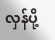လှန်ပို့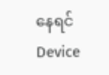နေရင် Device